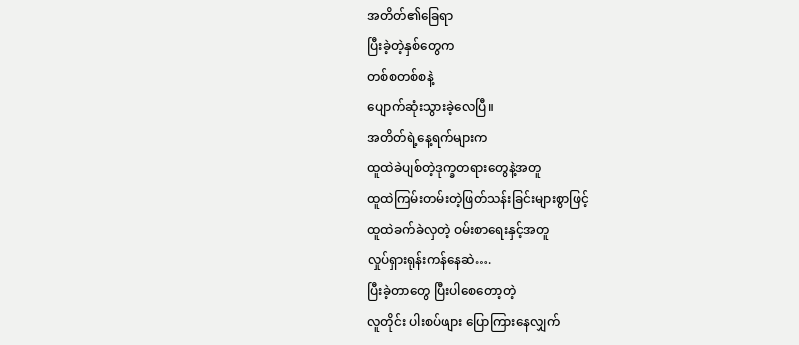အတိတ်၏ခြေရာ
ပြီးခဲ့တဲ့နှစ်တွေက
တစ်စတစ်စနဲ့
ပျောက်ဆုံးသွားခဲ့လေပြီ။
အတိတ်ရဲ့နေ့ရက်များက
ထူထဲခဲပျစ်တဲ့ဒုက္ခတရားတွေနဲ့အတူ
ထူထဲကြမ်းတမ်းတဲ့ဖြတ်သန်းခြင်းများစွာဖြင့်
ထူထဲခက်ခဲလှတဲ့ ဝမ်းစာရေးနှင့်အတူ
လှုပ်ရှားရုန်းကန်နေဆဲ….
ပြီးခဲ့တာတွေ ပြီးပါစေတော့တဲ့
လူတိုင်း ပါးစပ်ဖျား ပြောကြားနေလျှက်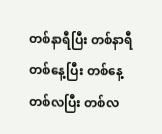တစ်နာရီပြီး တစ်နာရီ
တစ်နေ့ပြီး တစ်နေ့
တစ်လပြီး တစ်လ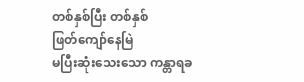တစ်နှစ်ပြီး တစ်နှစ်
ဖြတ်ကျော်နေမြဲ
မပြီးဆုံးသေးသော ကန္တာရခ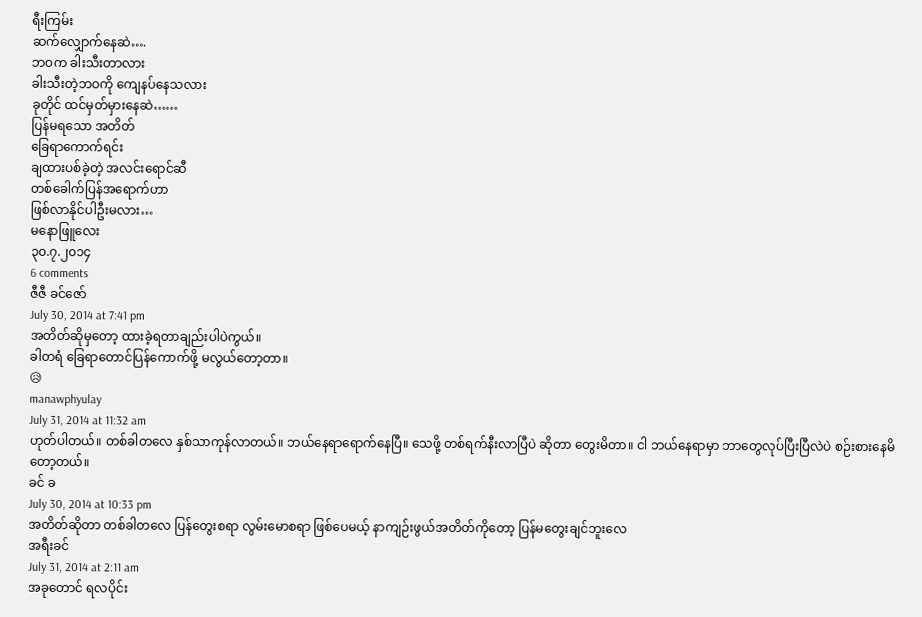ရီးကြမ်း
ဆက်လျှောက်နေဆဲ….
ဘဝက ခါးသီးတာလား
ခါးသီးတဲ့ဘဝကို ကျေနပ်နေသလား
ခုတိုင် ထင်မှတ်မှားနေဆဲ……
ပြန်မရသော အတိတ်
ခြေရာကောက်ရင်း
ချထားပစ်ခဲ့တဲ့ အလင်းရောင်ဆီ
တစ်ခေါက်ပြန်အရောက်ဟာ
ဖြစ်လာနိုင်ပါဦးမလား…
မနောဖြူလေး
၃၀.၇.၂၀၁၄
6 comments
ဇီဇီ ခင်ဇော်
July 30, 2014 at 7:41 pm
အတိတ်ဆိုမှတော့ ထားခဲ့ရတာချည်းပါပဲကွယ်။
ခါတရံ ခြေရာတောင်ပြန်ကောက်ဖို့ မလွယ်တော့တာ။
😥
manawphyulay
July 31, 2014 at 11:32 am
ဟုတ်ပါတယ်။ တစ်ခါတလေ နှစ်သာကုန်လာတယ်။ ဘယ်နေရာရောက်နေပြီ။ သေဖို့ တစ်ရက်နီးလာပြီပဲ ဆိုတာ တွေးမိတာ။ ငါ ဘယ်နေရာမှာ ဘာတွေလုပ်ပြီးပြီလဲပဲ စဉ်းစားနေမိတော့တယ်။
ခင် ခ
July 30, 2014 at 10:33 pm
အတိတ်ဆိုတာ တစ်ခါတလေ ပြန်တွေးစရာ လွမ်းမောစရာ ဖြစ်ပေမယ့် နာကျဉ်းဖွယ်အတိတ်ကိုတော့ ပြန်မတွေးချင်ဘူးလေ
အရီးခင်
July 31, 2014 at 2:11 am
အခုတောင် ရလပိုင်း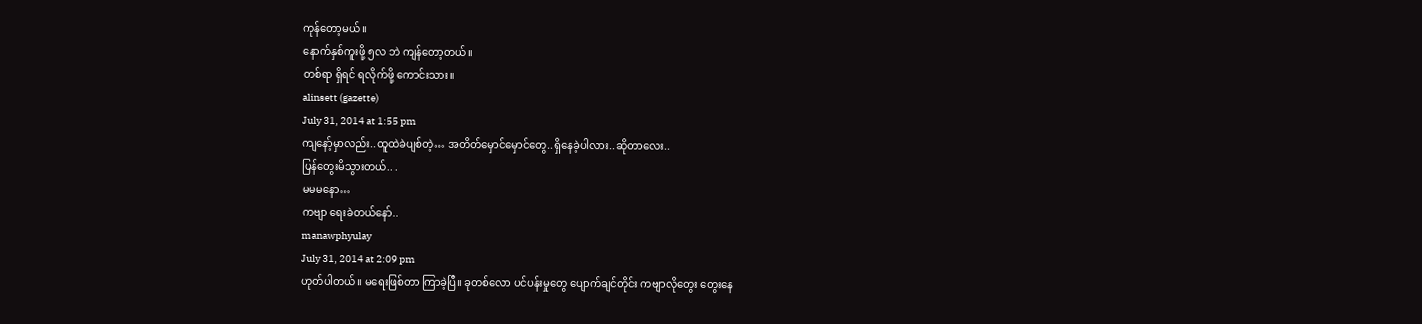ကုန်တော့မယ်။
နောက်နှစ်ကူးဖို့ ၅လ ဘဲ ကျန်တော့တယ်။
တစ်ရာ ရှိရင် ရလိုက်ဖို့ ကောင်းသား။
alinsett (gazette)
July 31, 2014 at 1:55 pm
ကျနော့်မှာလည်း..ထူထဲခဲပျစ်တဲ့… အတိတ်မှောင်မှောင်တွေ..ရှိနေခဲ့ပါလား..ဆိုတာလေး..
ပြန်တွေးမိသွားတယ်.. .
မမမနော…
ကဗျာ ရေးခဲတယ်နော်..
manawphyulay
July 31, 2014 at 2:09 pm
ဟုတ်ပါတယ်။ မရေးဖြစ်တာ ကြာခဲ့ပြီ။ ခုတစ်လော ပင်ပန်းမှုတွေ ပျောက်ချင်တိုင်း ကဗျာလိုတွေး တွေးနေ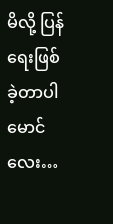မိလို့ ပြန်ရေးဖြစ်ခဲ့တာပါ မောင်လေး…